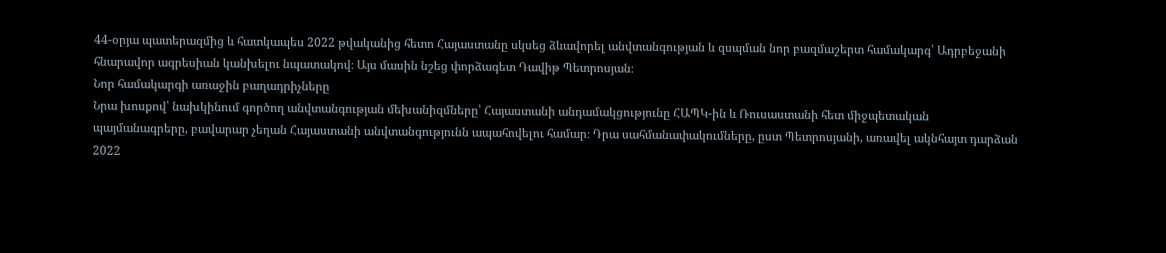44-օրյա պատերազմից և հատկապես 2022 թվականից հետո Հայաստանը սկսեց ձևավորել անվտանգության և զսպման նոր բազմաշերտ համակարգ՝ Ադրբեջանի հնարավոր ագրեսիան կանխելու նպատակով։ Այս մասին նշեց փորձագետ Դավիթ Պետրոսյան։
Նոր համակարգի առաջին բաղադրիչները
Նրա խոսքով՝ նախկինում գործող անվտանգության մեխանիզմները՝ Հայաստանի անդամակցությունը ՀԱՊԿ-ին և Ռուսաստանի հետ միջպետական պայմանագրերը, բավարար չեղան Հայաստանի անվտանգությունն ապահովելու համար։ Դրա սահմանափակումները, ըստ Պետրոսյանի, առավել ակնհայտ դարձան 2022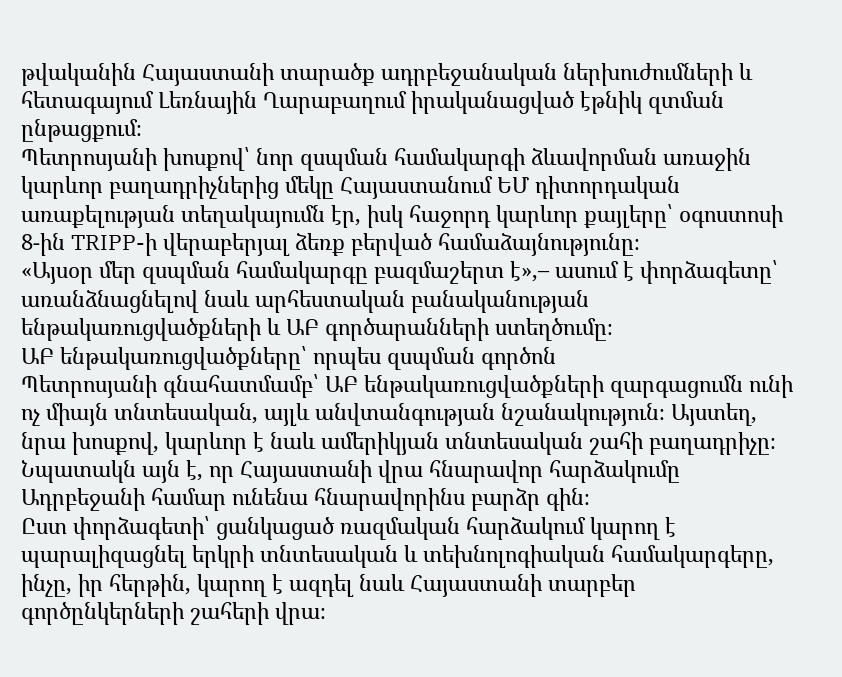թվականին Հայաստանի տարածք ադրբեջանական ներխուժումների և հետագայում Լեռնային Ղարաբաղում իրականացված էթնիկ զտման ընթացքում։
Պետրոսյանի խոսքով՝ նոր զսպման համակարգի ձևավորման առաջին կարևոր բաղադրիչներից մեկը Հայաստանում ԵՄ դիտորդական առաքելության տեղակայումն էր, իսկ հաջորդ կարևոր քայլերը՝ օգոստոսի 8-ին TRIPP-ի վերաբերյալ ձեռք բերված համաձայնությունը։
«Այսօր մեր զսպման համակարգը բազմաշերտ է»,– ասում է փորձագետը՝ առանձնացնելով նաև արհեստական բանականության ենթակառուցվածքների և ԱԲ գործարանների ստեղծումը։
ԱԲ ենթակառուցվածքները՝ որպես զսպման գործոն
Պետրոսյանի գնահատմամբ՝ ԱԲ ենթակառուցվածքների զարգացումն ունի ոչ միայն տնտեսական, այլև անվտանգության նշանակություն։ Այստեղ, նրա խոսքով, կարևոր է նաև ամերիկյան տնտեսական շահի բաղադրիչը։ Նպատակն այն է, որ Հայաստանի վրա հնարավոր հարձակումը Ադրբեջանի համար ունենա հնարավորինս բարձր գին։
Ըստ փորձագետի՝ ցանկացած ռազմական հարձակում կարող է պարալիզացնել երկրի տնտեսական և տեխնոլոգիական համակարգերը, ինչը, իր հերթին, կարող է ազդել նաև Հայաստանի տարբեր գործընկերների շահերի վրա։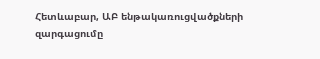Հետևաբար, ԱԲ ենթակառուցվածքների զարգացումը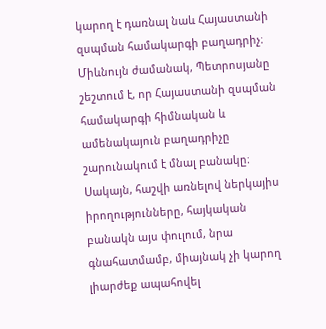կարող է դառնալ նաև Հայաստանի զսպման համակարգի բաղադրիչ։
Միևնույն ժամանակ, Պետրոսյանը շեշտում է, որ Հայաստանի զսպման համակարգի հիմնական և ամենակայուն բաղադրիչը շարունակում է մնալ բանակը։ Սակայն, հաշվի առնելով ներկայիս իրողությունները, հայկական բանակն այս փուլում, նրա գնահատմամբ, միայնակ չի կարող լիարժեք ապահովել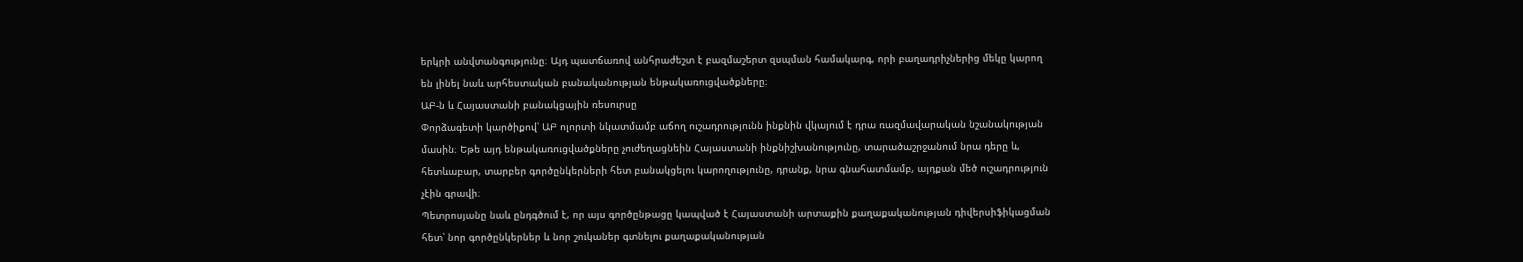երկրի անվտանգությունը։ Այդ պատճառով անհրաժեշտ է բազմաշերտ զսպման համակարգ, որի բաղադրիչներից մեկը կարող են լինել նաև արհեստական բանականության ենթակառուցվածքները։
ԱԲ-ն և Հայաստանի բանակցային ռեսուրսը
Փորձագետի կարծիքով՝ ԱԲ ոլորտի նկատմամբ աճող ուշադրությունն ինքնին վկայում է դրա ռազմավարական նշանակության մասին։ Եթե այդ ենթակառուցվածքները չուժեղացնեին Հայաստանի ինքնիշխանությունը, տարածաշրջանում նրա դերը և, հետևաբար, տարբեր գործընկերների հետ բանակցելու կարողությունը, դրանք, նրա գնահատմամբ, այդքան մեծ ուշադրություն չէին գրավի։
Պետրոսյանը նաև ընդգծում է, որ այս գործընթացը կապված է Հայաստանի արտաքին քաղաքականության դիվերսիֆիկացման հետ՝ նոր գործընկերներ և նոր շուկաներ գտնելու քաղաքականության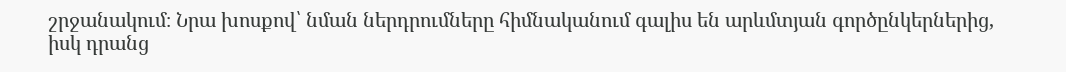շրջանակում։ Նրա խոսքով՝ նման ներդրումները հիմնականում գալիս են արևմտյան գործընկերներից, իսկ դրանց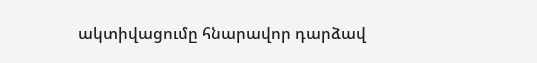ակտիվացումը հնարավոր դարձավ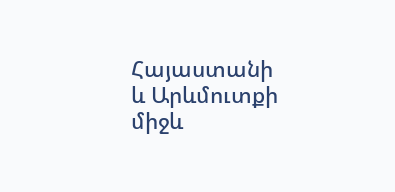Հայաստանի և Արևմուտքի միջև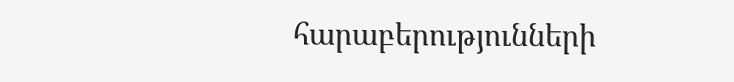հարաբերությունների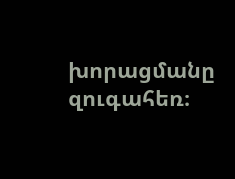խորացմանը զուգահեռ։